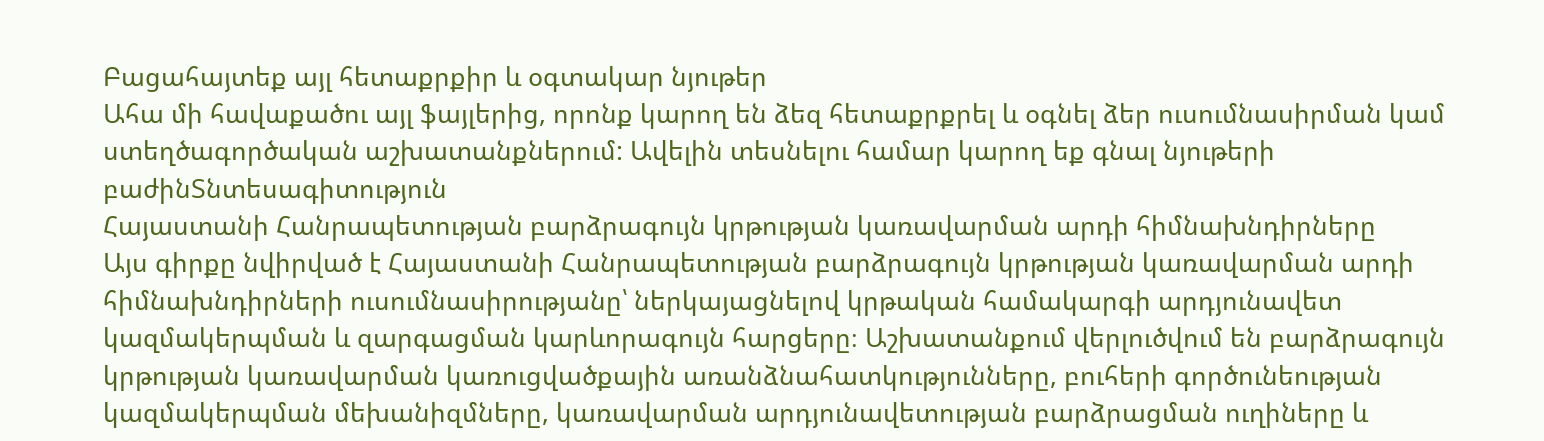Բացահայտեք այլ հետաքրքիր և օգտակար նյութեր
Ահա մի հավաքածու այլ ֆայլերից, որոնք կարող են ձեզ հետաքրքրել և օգնել ձեր ուսումնասիրման կամ ստեղծագործական աշխատանքներում: Ավելին տեսնելու համար կարող եք գնալ նյութերի բաժինՏնտեսագիտություն
Հայաստանի Հանրապետության բարձրագույն կրթության կառավարման արդի հիմնախնդիրները
Այս գիրքը նվիրված է Հայաստանի Հանրապետության բարձրագույն կրթության կառավարման արդի հիմնախնդիրների ուսումնասիրությանը՝ ներկայացնելով կրթական համակարգի արդյունավետ կազմակերպման և զարգացման կարևորագույն հարցերը։ Աշխատանքում վերլուծվում են բարձրագույն կրթության կառավարման կառուցվածքային առանձնահատկությունները, բուհերի գործունեության կազմակերպման մեխանիզմները, կառավարման արդյունավետության բարձրացման ուղիները և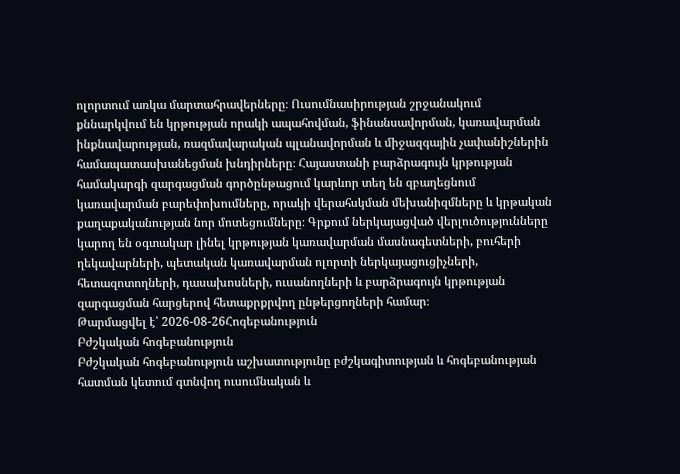ոլորտում առկա մարտահրավերները։ Ուսումնասիրության շրջանակում քննարկվում են կրթության որակի ապահովման, ֆինանսավորման, կառավարման ինքնավարության, ռազմավարական պլանավորման և միջազգային չափանիշներին համապատասխանեցման խնդիրները։ Հայաստանի բարձրագույն կրթության համակարգի զարգացման գործընթացում կարևոր տեղ են զբաղեցնում կառավարման բարեփոխումները, որակի վերահսկման մեխանիզմները և կրթական քաղաքականության նոր մոտեցումները։ Գրքում ներկայացված վերլուծությունները կարող են օգտակար լինել կրթության կառավարման մասնագետների, բուհերի ղեկավարների, պետական կառավարման ոլորտի ներկայացուցիչների, հետազոտողների, դասախոսների, ուսանողների և բարձրագույն կրթության զարգացման հարցերով հետաքրքրվող ընթերցողների համար։
Թարմացվել է՝ 2026-08-26Հոգեբանություն
Բժշկական հոգեբանություն
Բժշկական հոգեբանություն աշխատությունը բժշկագիտության և հոգեբանության հատման կետում գտնվող ուսումնական և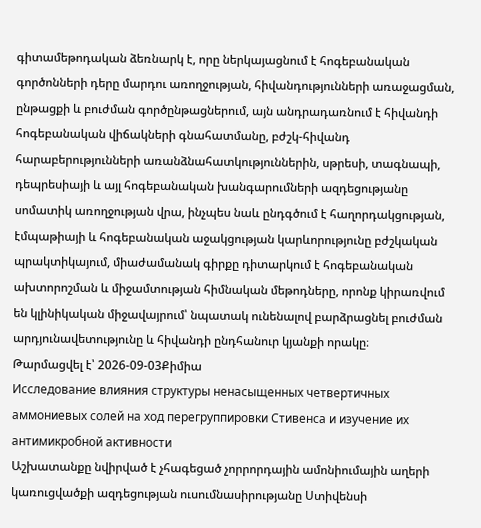գիտամեթոդական ձեռնարկ է, որը ներկայացնում է հոգեբանական գործոնների դերը մարդու առողջության, հիվանդությունների առաջացման, ընթացքի և բուժման գործընթացներում, այն անդրադառնում է հիվանդի հոգեբանական վիճակների գնահատմանը, բժշկ-հիվանդ հարաբերությունների առանձնահատկություններին, սթրեսի, տագնապի, դեպրեսիայի և այլ հոգեբանական խանգարումների ազդեցությանը սոմատիկ առողջության վրա, ինչպես նաև ընդգծում է հաղորդակցության, էմպաթիայի և հոգեբանական աջակցության կարևորությունը բժշկական պրակտիկայում, միաժամանակ գիրքը դիտարկում է հոգեբանական ախտորոշման և միջամտության հիմնական մեթոդները, որոնք կիրառվում են կլինիկական միջավայրում՝ նպատակ ունենալով բարձրացնել բուժման արդյունավետությունը և հիվանդի ընդհանուր կյանքի որակը։
Թարմացվել է՝ 2026-09-03Քիմիա
Исследование влияния структуры ненасыщенных четвертичных аммониевых солей на ход перегруппировки Стивенса и изучение их антимикробной активности
Աշխատանքը նվիրված է չհագեցած չորրորդային ամոնիումային աղերի կառուցվածքի ազդեցության ուսումնասիրությանը Ստիվենսի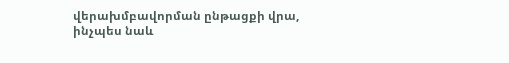վերախմբավորման ընթացքի վրա, ինչպես նաև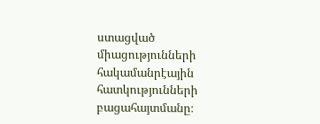ստացված միացությունների հակամանրէային հատկությունների բացահայտմանը։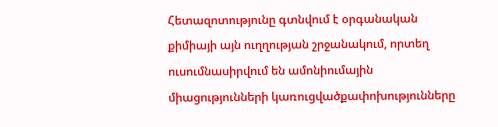Հետազոտությունը գտնվում է օրգանական քիմիայի այն ուղղության շրջանակում, որտեղ ուսումնասիրվում են ամոնիումային միացությունների կառուցվածքափոխությունները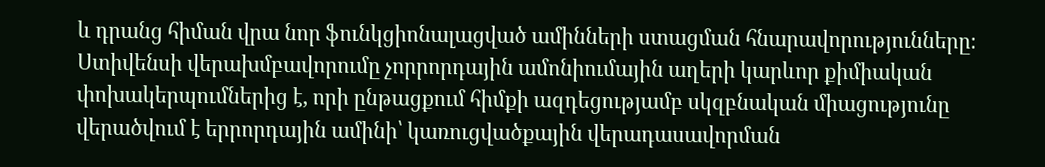և դրանց հիման վրա նոր ֆունկցիոնալացված ամինների ստացման հնարավորությունները։ Ստիվենսի վերախմբավորումը չորրորդային ամոնիումային աղերի կարևոր քիմիական փոխակերպումներից է, որի ընթացքում հիմքի ազդեցությամբ սկզբնական միացությունը վերածվում է երրորդային ամինի՝ կառուցվածքային վերադասավորման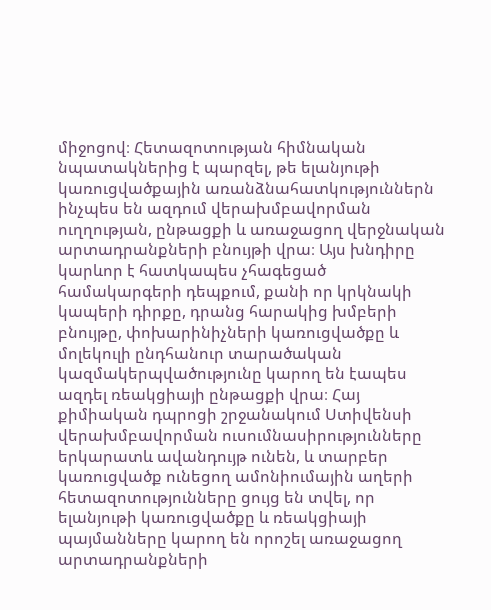միջոցով։ Հետազոտության հիմնական նպատակներից է պարզել, թե ելանյութի կառուցվածքային առանձնահատկություններն ինչպես են ազդում վերախմբավորման ուղղության, ընթացքի և առաջացող վերջնական արտադրանքների բնույթի վրա։ Այս խնդիրը կարևոր է հատկապես չհագեցած համակարգերի դեպքում, քանի որ կրկնակի կապերի դիրքը, դրանց հարակից խմբերի բնույթը, փոխարինիչների կառուցվածքը և մոլեկուլի ընդհանուր տարածական կազմակերպվածությունը կարող են էապես ազդել ռեակցիայի ընթացքի վրա։ Հայ քիմիական դպրոցի շրջանակում Ստիվենսի վերախմբավորման ուսումնասիրությունները երկարատև ավանդույթ ունեն, և տարբեր կառուցվածք ունեցող ամոնիումային աղերի հետազոտությունները ցույց են տվել, որ ելանյութի կառուցվածքը և ռեակցիայի պայմանները կարող են որոշել առաջացող արտադրանքների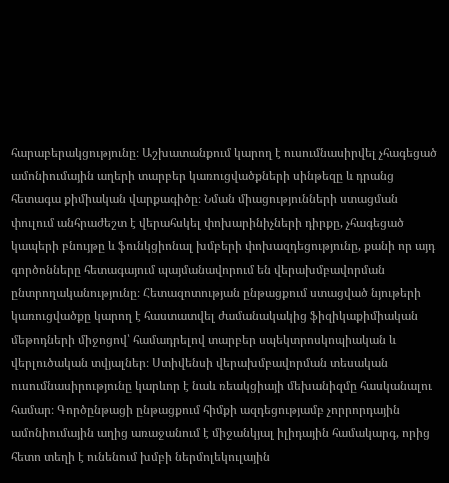հարաբերակցությունը։ Աշխատանքում կարող է ուսումնասիրվել չհագեցած ամոնիումային աղերի տարբեր կառուցվածքների սինթեզը և դրանց հետագա քիմիական վարքագիծը։ Նման միացությունների ստացման փուլում անհրաժեշտ է վերահսկել փոխարինիչների դիրքը, չհագեցած կապերի բնույթը և ֆունկցիոնալ խմբերի փոխազդեցությունը, քանի որ այդ գործոնները հետագայում պայմանավորում են վերախմբավորման ընտրողականությունը։ Հետազոտության ընթացքում ստացված նյութերի կառուցվածքը կարող է հաստատվել ժամանակակից ֆիզիկաքիմիական մեթոդների միջոցով՝ համադրելով տարբեր սպեկտրոսկոպիական և վերլուծական տվյալներ։ Ստիվենսի վերախմբավորման տեսական ուսումնասիրությունը կարևոր է նաև ռեակցիայի մեխանիզմը հասկանալու համար։ Գործընթացի ընթացքում հիմքի ազդեցությամբ չորրորդային ամոնիումային աղից առաջանում է միջանկյալ իլիդային համակարգ, որից հետո տեղի է ունենում խմբի ներմոլեկուլային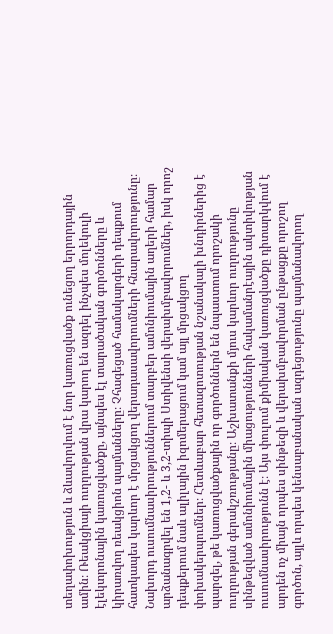տեղափոխություն և ձևավորվում է նոր կառուցվածք ունեցող երրորդային ամին։ Ռեակցիայի ուղղության վրա կարող են ազդել ինչպես մոլեկուլի էլեկտրոնային կառուցվածքը, այնպես էլ տարածական գործոնները և կիրառվող ռեակցիոն պայմանները։ Չհագեցած համակարգերի դեպքում հատկապես կարևոր է մրցակցող վերադասավորումների հնարավորությունը։ Նախորդ ուսումնասիրություններում տարբեր ամոնիումային աղերի համար արձանագրվել են 1,2- և 3,2-տիպի Ստիվենսի վերախմբավորումներ, իսկ որոշ դեպքերում նաև ալիլային իզոմերացում կամ այլ մրցակցող փոխակերպումներ։ Հետևաբար հետազոտության նշանակալի խնդիրներից է պարզել, թե կառուցվածքային որ գործոններն են նպաստում որոշակի ուղղության գերակշռությանը։ Աշխատանքի մյուս կարևոր ուղղությունը սինթեզված ամոնիումային միացությունների հակամանրէային ակտիվության ուսումնասիրությունն է։ Այս փուլում քիմիական կառուցվածքը դիտարկվում է արդեն ոչ միայն որպես սինթեզի և վերախմբավորման ընթացքը որոշող գործոն, այլև որպես կենսաբանական ազդեցությունը պայմանավորող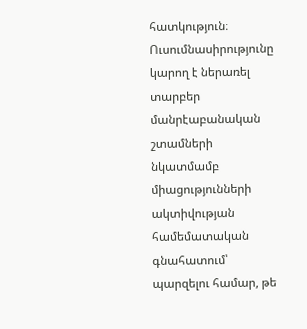հատկություն։ Ուսումնասիրությունը կարող է ներառել տարբեր մանրէաբանական շտամների նկատմամբ միացությունների ակտիվության համեմատական գնահատում՝ պարզելու համար, թե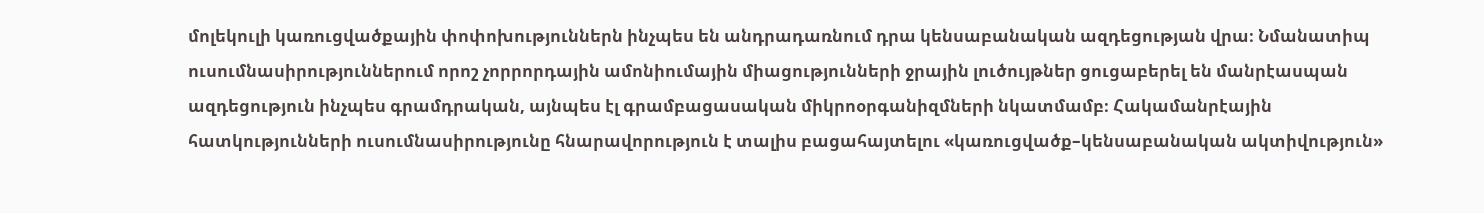մոլեկուլի կառուցվածքային փոփոխություններն ինչպես են անդրադառնում դրա կենսաբանական ազդեցության վրա։ Նմանատիպ ուսումնասիրություններում որոշ չորրորդային ամոնիումային միացությունների ջրային լուծույթներ ցուցաբերել են մանրէասպան ազդեցություն ինչպես գրամդրական, այնպես էլ գրամբացասական միկրոօրգանիզմների նկատմամբ։ Հակամանրէային հատկությունների ուսումնասիրությունը հնարավորություն է տալիս բացահայտելու «կառուցվածք–կենսաբանական ակտիվություն»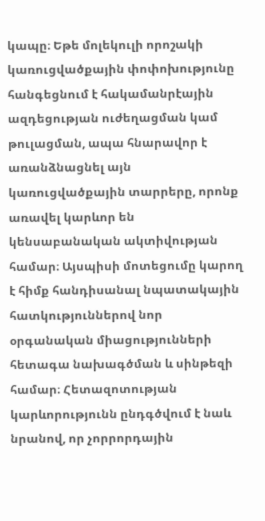կապը։ Եթե մոլեկուլի որոշակի կառուցվածքային փոփոխությունը հանգեցնում է հակամանրէային ազդեցության ուժեղացման կամ թուլացման, ապա հնարավոր է առանձնացնել այն կառուցվածքային տարրերը, որոնք առավել կարևոր են կենսաբանական ակտիվության համար։ Այսպիսի մոտեցումը կարող է հիմք հանդիսանալ նպատակային հատկություններով նոր օրգանական միացությունների հետագա նախագծման և սինթեզի համար։ Հետազոտության կարևորությունն ընդգծվում է նաև նրանով, որ չորրորդային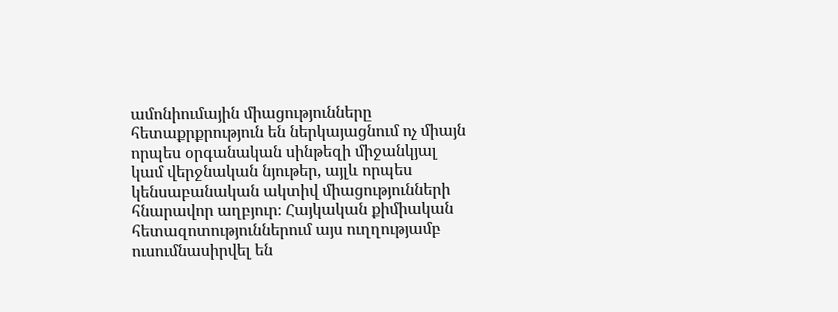ամոնիումային միացությունները հետաքրքրություն են ներկայացնում ոչ միայն որպես օրգանական սինթեզի միջանկյալ կամ վերջնական նյութեր, այլև որպես կենսաբանական ակտիվ միացությունների հնարավոր աղբյուր։ Հայկական քիմիական հետազոտություններում այս ուղղությամբ ուսումնասիրվել են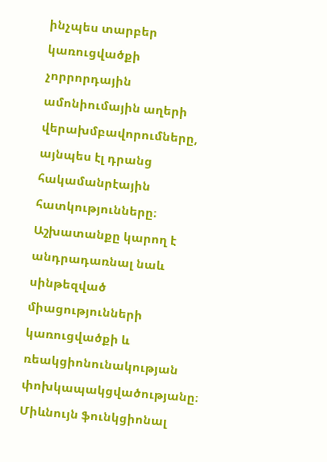ինչպես տարբեր կառուցվածքի չորրորդային ամոնիումային աղերի վերախմբավորումները, այնպես էլ դրանց հակամանրէային հատկությունները։ Աշխատանքը կարող է անդրադառնալ նաև սինթեզված միացությունների կառուցվածքի և ռեակցիոնունակության փոխկապակցվածությանը։ Միևնույն ֆունկցիոնալ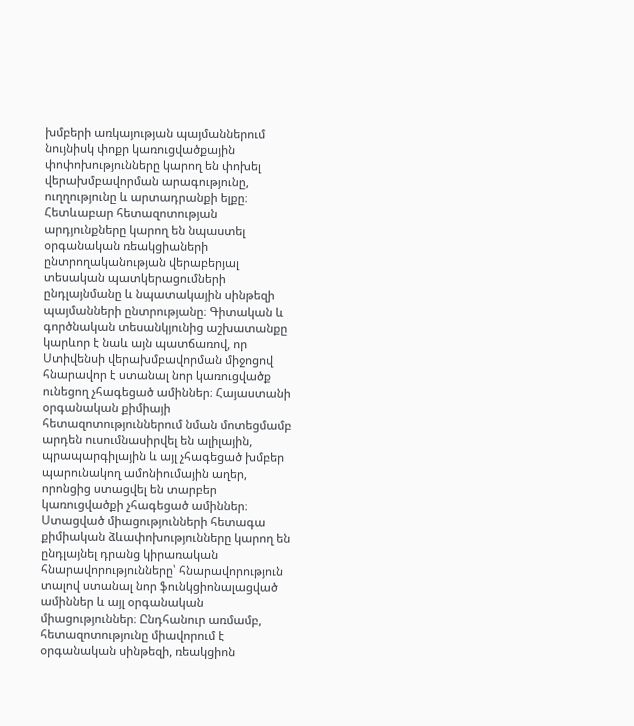խմբերի առկայության պայմաններում նույնիսկ փոքր կառուցվածքային փոփոխությունները կարող են փոխել վերախմբավորման արագությունը, ուղղությունը և արտադրանքի ելքը։ Հետևաբար հետազոտության արդյունքները կարող են նպաստել օրգանական ռեակցիաների ընտրողականության վերաբերյալ տեսական պատկերացումների ընդլայնմանը և նպատակային սինթեզի պայմանների ընտրությանը։ Գիտական և գործնական տեսանկյունից աշխատանքը կարևոր է նաև այն պատճառով, որ Ստիվենսի վերախմբավորման միջոցով հնարավոր է ստանալ նոր կառուցվածք ունեցող չհագեցած ամիններ։ Հայաստանի օրգանական քիմիայի հետազոտություններում նման մոտեցմամբ արդեն ուսումնասիրվել են ալիլային, պրապարգիլային և այլ չհագեցած խմբեր պարունակող ամոնիումային աղեր, որոնցից ստացվել են տարբեր կառուցվածքի չհագեցած ամիններ։ Ստացված միացությունների հետագա քիմիական ձևափոխությունները կարող են ընդլայնել դրանց կիրառական հնարավորությունները՝ հնարավորություն տալով ստանալ նոր ֆունկցիոնալացված ամիններ և այլ օրգանական միացություններ։ Ընդհանուր առմամբ, հետազոտությունը միավորում է օրգանական սինթեզի, ռեակցիոն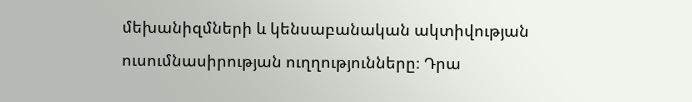մեխանիզմների և կենսաբանական ակտիվության ուսումնասիրության ուղղությունները։ Դրա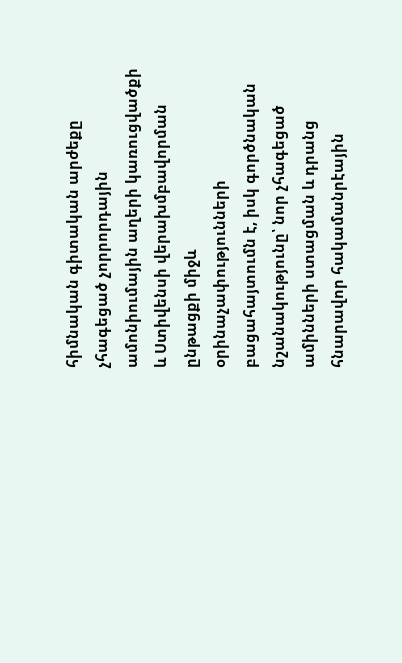հիմնական գիտական արժեքը չհագեցած չորրորդային ամոնիումային աղերի կառուցվածքի և Ստիվենսի վերախմբավորման ընթացքի միջև օրինաչափությունների բացահայտումն է, իսկ գործնական նշանակությունը՝ նոր չհագեցած ամինների ստացման և դրանց հնարավոր հակամանրէային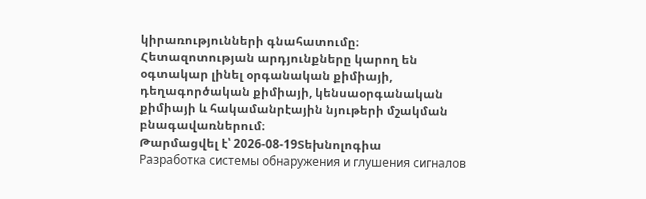կիրառությունների գնահատումը։ Հետազոտության արդյունքները կարող են օգտակար լինել օրգանական քիմիայի, դեղագործական քիմիայի, կենսաօրգանական քիմիայի և հակամանրէային նյութերի մշակման բնագավառներում։
Թարմացվել է՝ 2026-08-19Տեխնոլոգիա
Разработка системы обнаружения и глушения сигналов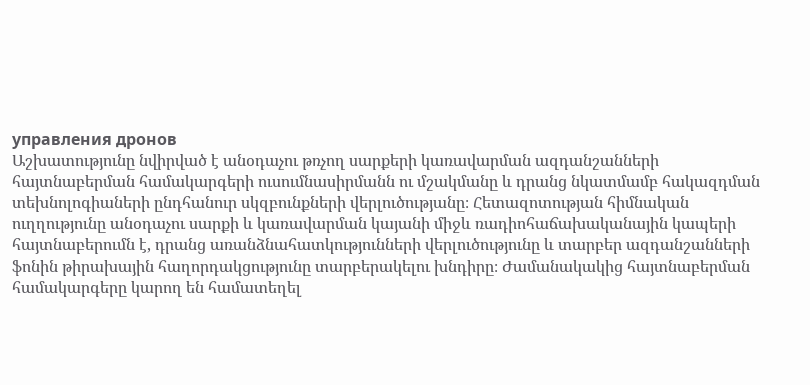управления дронов
Աշխատությունը նվիրված է անօդաչու թռչող սարքերի կառավարման ազդանշանների հայտնաբերման համակարգերի ուսումնասիրմանն ու մշակմանը և դրանց նկատմամբ հակազդման տեխնոլոգիաների ընդհանուր սկզբունքների վերլուծությանը։ Հետազոտության հիմնական ուղղությունը անօդաչու սարքի և կառավարման կայանի միջև ռադիոհաճախականային կապերի հայտնաբերումն է, դրանց առանձնահատկությունների վերլուծությունը և տարբեր ազդանշանների ֆոնին թիրախային հաղորդակցությունը տարբերակելու խնդիրը։ Ժամանակակից հայտնաբերման համակարգերը կարող են համատեղել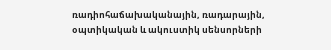ռադիոհաճախականային, ռադարային, օպտիկական և ակուստիկ սենսորների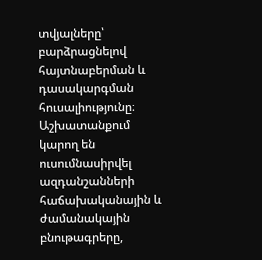տվյալները՝ բարձրացնելով հայտնաբերման և դասակարգման հուսալիությունը։ Աշխատանքում կարող են ուսումնասիրվել ազդանշանների հաճախականային և ժամանակային բնութագրերը,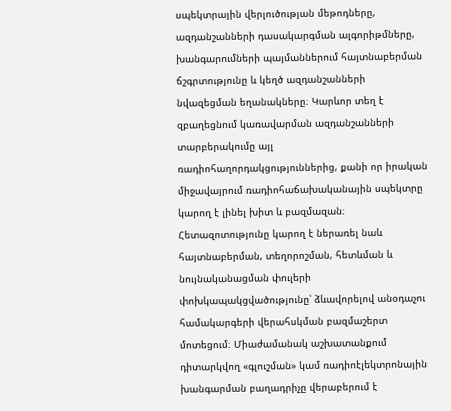սպեկտրային վերլուծության մեթոդները, ազդանշանների դասակարգման ալգորիթմները, խանգարումների պայմաններում հայտնաբերման ճշգրտությունը և կեղծ ազդանշանների նվազեցման եղանակները։ Կարևոր տեղ է զբաղեցնում կառավարման ազդանշանների տարբերակումը այլ ռադիոհաղորդակցություններից, քանի որ իրական միջավայրում ռադիոհաճախականային սպեկտրը կարող է լինել խիտ և բազմազան։ Հետազոտությունը կարող է ներառել նաև հայտնաբերման, տեղորոշման, հետևման և նույնականացման փուլերի փոխկապակցվածությունը՝ ձևավորելով անօդաչու համակարգերի վերահսկման բազմաշերտ մոտեցում։ Միաժամանակ աշխատանքում դիտարկվող «գլուշման» կամ ռադիոէլեկտրոնային խանգարման բաղադրիչը վերաբերում է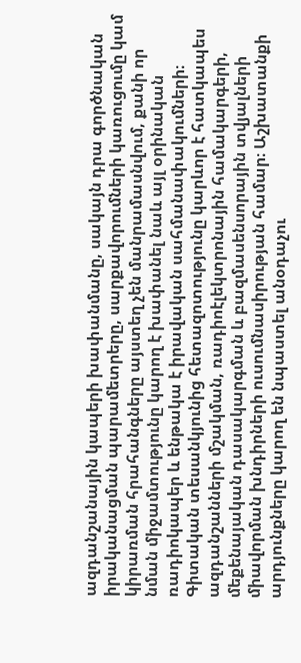ազդանշանային կապերի խափանմանը, սակայն դրա գործնական իրականացման պարամետրերը, սարքավորումների կառուցումը կամ կիրառման հրահանգները այստեղ չեն մանրամասնվում, քանի որ նման միջամտությունը կարող է խափանել նաև այլ օրինական ռադիոկապեր և ենթակա է իրավական սահմանափակումների։ Գիտական տեսանկյունից հետազոտությունը կարևոր է հատկապես ազդանշանների մշակման, ռադիոէլեկտրոնային համակարգերի, մեքենայական դասակարգման և բազմասենսորային տվյալների միավորման խնդիրների ուսումնասիրության համար։ Աշխատանքի արդյունքները կարող են նպաստել անօդաչու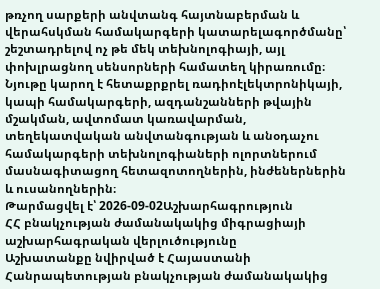թռչող սարքերի անվտանգ հայտնաբերման և վերահսկման համակարգերի կատարելագործմանը՝ շեշտադրելով ոչ թե մեկ տեխնոլոգիայի, այլ փոխլրացնող սենսորների համատեղ կիրառումը։ Նյութը կարող է հետաքրքրել ռադիոէլեկտրոնիկայի, կապի համակարգերի, ազդանշանների թվային մշակման, ավտոմատ կառավարման, տեղեկատվական անվտանգության և անօդաչու համակարգերի տեխնոլոգիաների ոլորտներում մասնագիտացող հետազոտողներին, ինժեներներին և ուսանողներին։
Թարմացվել է՝ 2026-09-02Աշխարհագրություն
ՀՀ բնակչության ժամանակակից միգրացիայի աշխարհագրական վերլուծությունը
Աշխատանքը նվիրված է Հայաստանի Հանրապետության բնակչության ժամանակակից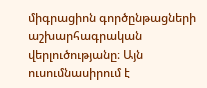միգրացիոն գործընթացների աշխարհագրական վերլուծությանը։ Այն ուսումնասիրում է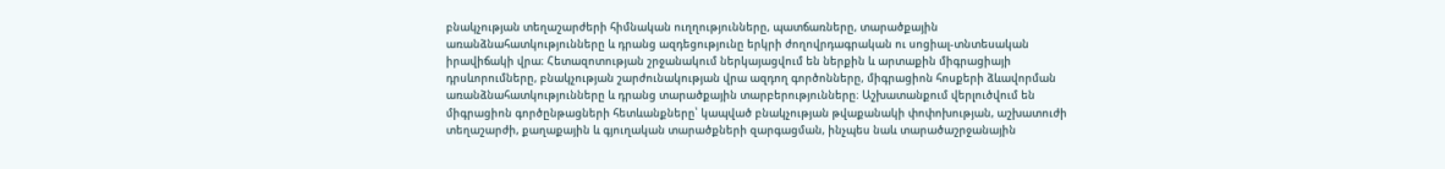բնակչության տեղաշարժերի հիմնական ուղղությունները, պատճառները, տարածքային առանձնահատկությունները և դրանց ազդեցությունը երկրի ժողովրդագրական ու սոցիալ-տնտեսական իրավիճակի վրա։ Հետազոտության շրջանակում ներկայացվում են ներքին և արտաքին միգրացիայի դրսևորումները, բնակչության շարժունակության վրա ազդող գործոնները, միգրացիոն հոսքերի ձևավորման առանձնահատկությունները և դրանց տարածքային տարբերությունները։ Աշխատանքում վերլուծվում են միգրացիոն գործընթացների հետևանքները՝ կապված բնակչության թվաքանակի փոփոխության, աշխատուժի տեղաշարժի, քաղաքային և գյուղական տարածքների զարգացման, ինչպես նաև տարածաշրջանային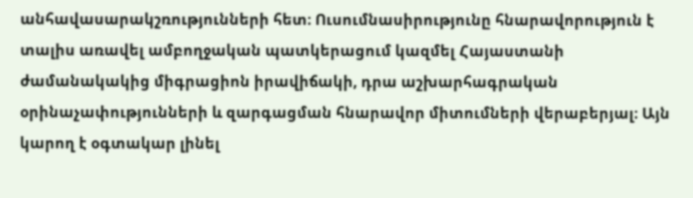անհավասարակշռությունների հետ։ Ուսումնասիրությունը հնարավորություն է տալիս առավել ամբողջական պատկերացում կազմել Հայաստանի ժամանակակից միգրացիոն իրավիճակի, դրա աշխարհագրական օրինաչափությունների և զարգացման հնարավոր միտումների վերաբերյալ։ Այն կարող է օգտակար լինել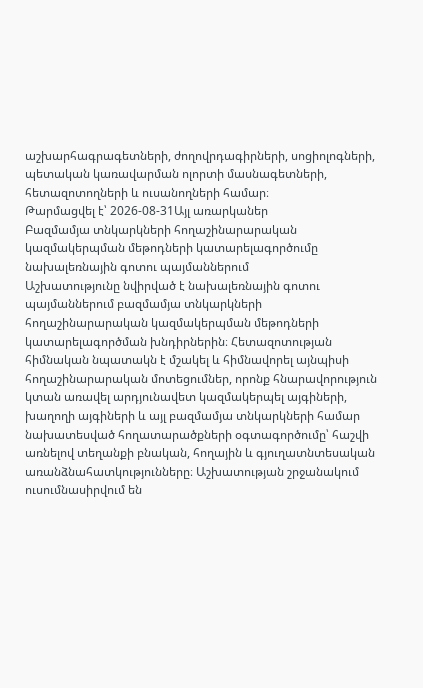աշխարհագրագետների, ժողովրդագիրների, սոցիոլոգների, պետական կառավարման ոլորտի մասնագետների, հետազոտողների և ուսանողների համար։
Թարմացվել է՝ 2026-08-31Այլ առարկաներ
Բազմամյա տնկարկների հողաշինարարական կազմակերպման մեթոդների կատարելագործումը նախալեռնային գոտու պայմաններում
Աշխատությունը նվիրված է նախալեռնային գոտու պայմաններում բազմամյա տնկարկների հողաշինարարական կազմակերպման մեթոդների կատարելագործման խնդիրներին։ Հետազոտության հիմնական նպատակն է մշակել և հիմնավորել այնպիսի հողաշինարարական մոտեցումներ, որոնք հնարավորություն կտան առավել արդյունավետ կազմակերպել այգիների, խաղողի այգիների և այլ բազմամյա տնկարկների համար նախատեսված հողատարածքների օգտագործումը՝ հաշվի առնելով տեղանքի բնական, հողային և գյուղատնտեսական առանձնահատկությունները։ Աշխատության շրջանակում ուսումնասիրվում են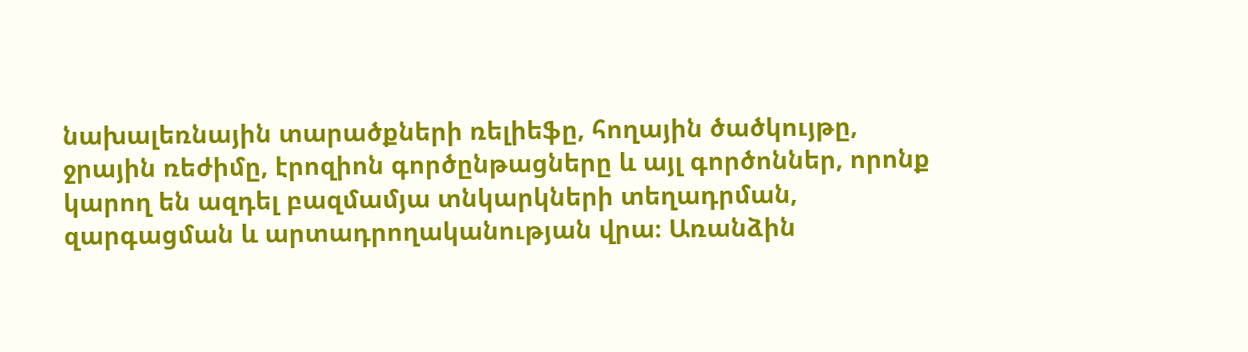նախալեռնային տարածքների ռելիեֆը, հողային ծածկույթը, ջրային ռեժիմը, էրոզիոն գործընթացները և այլ գործոններ, որոնք կարող են ազդել բազմամյա տնկարկների տեղադրման, զարգացման և արտադրողականության վրա։ Առանձին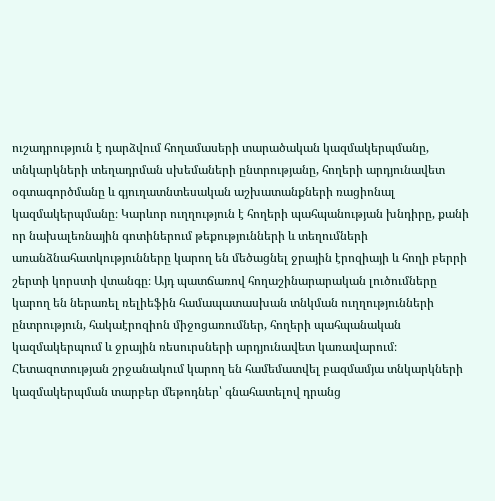ուշադրություն է դարձվում հողամասերի տարածական կազմակերպմանը, տնկարկների տեղադրման սխեմաների ընտրությանը, հողերի արդյունավետ օգտագործմանը և գյուղատնտեսական աշխատանքների ռացիոնալ կազմակերպմանը։ Կարևոր ուղղություն է հողերի պահպանության խնդիրը, քանի որ նախալեռնային գոտիներում թեքությունների և տեղումների առանձնահատկությունները կարող են մեծացնել ջրային էրոզիայի և հողի բերրի շերտի կորստի վտանգը։ Այդ պատճառով հողաշինարարական լուծումները կարող են ներառել ռելիեֆին համապատասխան տնկման ուղղությունների ընտրություն, հակաէրոզիոն միջոցառումներ, հողերի պահպանական կազմակերպում և ջրային ռեսուրսների արդյունավետ կառավարում։ Հետազոտության շրջանակում կարող են համեմատվել բազմամյա տնկարկների կազմակերպման տարբեր մեթոդներ՝ գնահատելով դրանց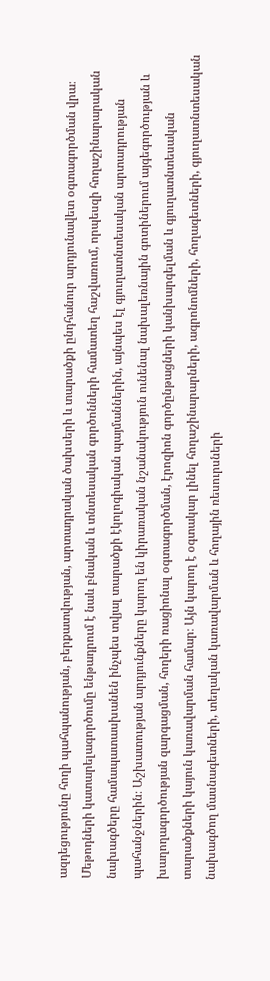ազդեցությունը հողի պահպանության, բերքատվության, արտադրական ծախսերի և տարածքի ընդհանուր արդյունավետ օգտագործման վրա։ Մեթոդների կատարելագործումը ենթադրում է նաև բնական և տնտեսական գործոնների համատեղ հաշվառում, որպեսզի հողաշինարարական նախագծերը համապատասխանեն ինչպես տվյալ տարածքի էկոլոգիական պայմաններին, այնպես էլ գյուղատնտեսական արտադրության պահանջներին։ Աշխատության արդյունքները կարող են կիրառական նշանակություն ունենալ նախալեռնային գոտիներում այգեգործության և խաղողագործության զարգացման, հողերի ռացիոնալ օգտագործման, էրոզիոն գործընթացների կանխարգելման և գյուղատնտեսական տարածքների կայուն կառավարման համար։ Այն կարող է օգտակար լինել հողաշինարարների, ագրոնոմների, հողագետների, գյուղատնտեսական նախագծող մասնագետների, տեղական կառավարման և հողային ռեսուրսների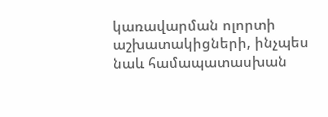կառավարման ոլորտի աշխատակիցների, ինչպես նաև համապատասխան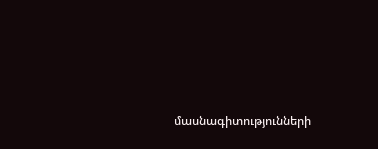մասնագիտությունների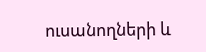ուսանողների և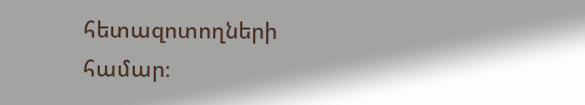հետազոտողների համար։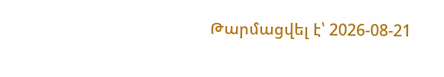Թարմացվել է՝ 2026-08-21